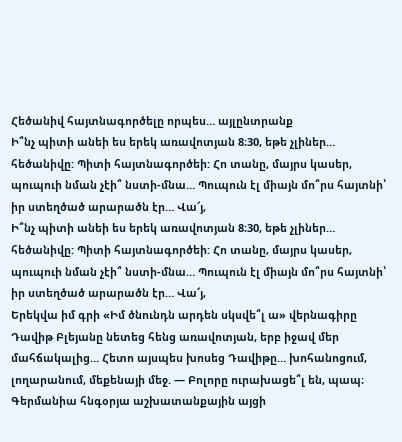Հեծանիվ հայտնագործելը որպես… այլընտրանք
Ի՞նչ պիտի անեի ես երեկ առավոտյան 8։30, եթե չլիներ… հեծանիվը: Պիտի հայտնագործեի: Հո տանը, մայրս կասեր, պուպուի նման չէի՞ նստի-մնա… Պուպուն էլ միայն մո՞րս հայտնի՝ իր ստեղծած արարածն էր… Վա՜յ,
Ի՞նչ պիտի անեի ես երեկ առավոտյան 8։30, եթե չլիներ… հեծանիվը: Պիտի հայտնագործեի: Հո տանը, մայրս կասեր, պուպուի նման չէի՞ նստի-մնա… Պուպուն էլ միայն մո՞րս հայտնի՝ իր ստեղծած արարածն էր… Վա՜յ,
Երեկվա իմ գրի «Իմ ծնունդն արդեն սկսվե՞լ ա» վերնագիրը Դավիթ Բլեյանը նետեց հենց առավոտյան, երբ իջավ մեր մահճակալից… Հետո այսպես խոսեց Դավիթը… խոհանոցում, լողարանում, մեքենայի մեջ. — Բոլորը ուրախացե՞լ են, պապ։
Գերմանիա հնգօրյա աշխատանքային այցի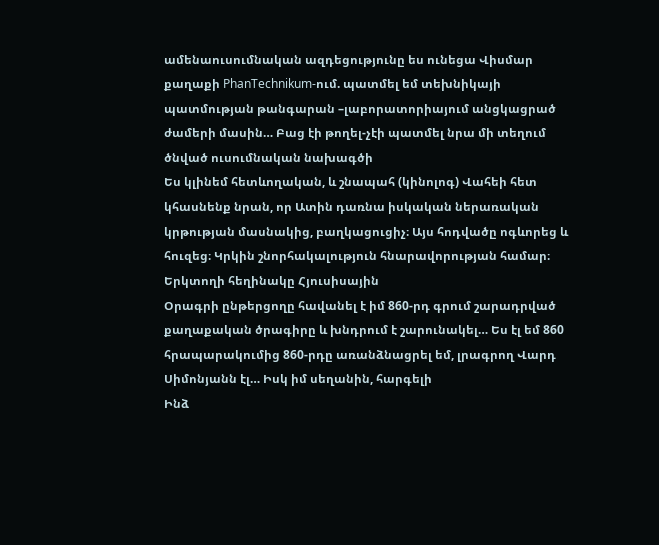ամենաուսումնական ազդեցությունը ես ունեցա Վիսմար քաղաքի PhanTechnikum-ում. պատմել եմ տեխնիկայի պատմության թանգարան –լաբորատորիայում անցկացրած ժամերի մասին… Բաց էի թողել-չէի պատմել նրա մի տեղում ծնված ուսումնական նախագծի
Ես կլինեմ հետևողական, և շնապահ (կինոլոգ) Վահեի հետ կհասնենք նրան, որ Ատին դառնա իսկական ներառական կրթության մասնակից, բաղկացուցիչ։ Այս հոդվածը ոգևորեց և հուզեց։ Կրկին շնորհակալություն հնարավորության համար։ Երկտողի հեղինակը Հյուսիսային
Օրագրի ընթերցողը հավանել է իմ 860-րդ գրում շարադրված քաղաքական ծրագիրը և խնդրում է շարունակել… Ես էլ եմ 860 հրապարակումից 860-րդը առանձնացրել եմ, լրագրող Վարդ Սիմոնյանն էլ… Իսկ իմ սեղանին, հարգելի
Ինձ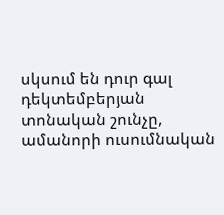սկսում են դուր գալ դեկտեմբերյան տոնական շունչը, ամանորի ուսումնական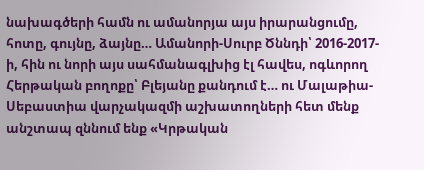նախագծերի համն ու ամանորյա այս իրարանցումը, հոտը, գույնը, ձայնը… Ամանորի-Սուրբ Ծննդի՝ 2016-2017-ի, հին ու նորի այս սահմանագլխից էլ հավես, ոգևորող
Հերթական բողոքը՝ Բլեյանը քանդում է… ու Մալաթիա-Սեբաստիա վարչակազմի աշխատողների հետ մենք անշտապ զննում ենք «Կրթական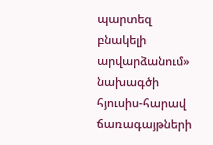պարտեզ բնակելի արվարձանում» նախագծի հյուսիս-հարավ ճառագայթների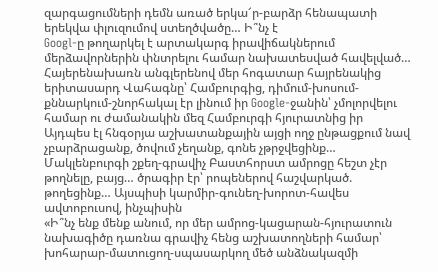զարգացումների դեմն առած երկա՜ր-բարձր հենապատի երեկվա փլուզումով ստեղծվածը… Ի՞նչ է
Googl-ը թողարկել է արտակարգ իրավիճակներում մերձավորներին փնտրելու համար նախատեսված հավելված… Հայերենախառն անգլերենով մեր հոգատար հայրենակից երիտասարդ Վահագնը՝ Համբուրգից, դիմում-խոսում-քննարկում-շնորհակալ էր լինում իր Google-ջանին՝ չմոլորվելու համար ու ժամանակին մեզ Համբուրգի հյուրատնից իր
Այդպես էլ հնգօրյա աշխատանքային այցի ողջ ընթացքում նավ չբարձրացանք, ծովում չեղանք, գոնե չթրջվեցինք… Մակլենբուրգի շքեղ-գրավիչ Բաստհորստ ամրոցը հեշտ չէր թողնելը, բայց… ծրագիր էր՝ րոպեներով հաշվարկած. թողեցինք… Այսպիսի կարմիր-գունեղ-խորոտ-հավես ավտոբուսով, ինչպիսին
«Ի՞նչ ենք մենք անում, որ մեր ամրոց-կացարան-հյուրատուն նախագիծը դառնա գրավիչ հենց աշխատողների համար՝ խոհարար-մատուցող-սպասարկող մեծ անձնակազմի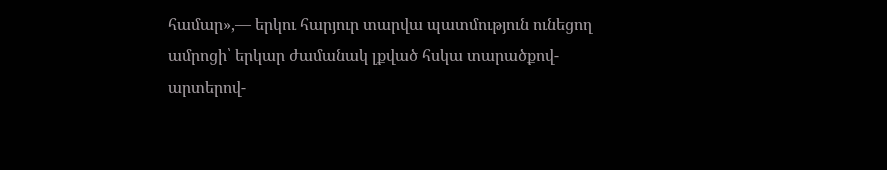համար»,— երկու հարյուր տարվա պատմություն ունեցող ամրոցի՝ երկար ժամանակ լքված հսկա տարածքով-արտերով-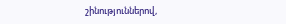շինություններով,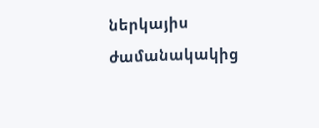ներկայիս ժամանակակից